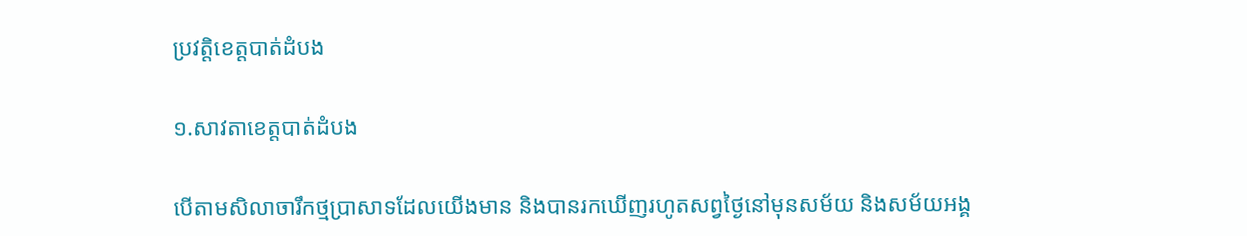ប្រវត្តិខេត្តបាត់ដំបង

១.សាវតាខេត្តបាត់ដំបង

បើតាមសិលាចារឹកថ្មប្រាសាទដែលយើងមាន និងបានរកឃើញរហូតសព្វថ្ងៃនៅមុនសម័យ និងសម័យអង្គ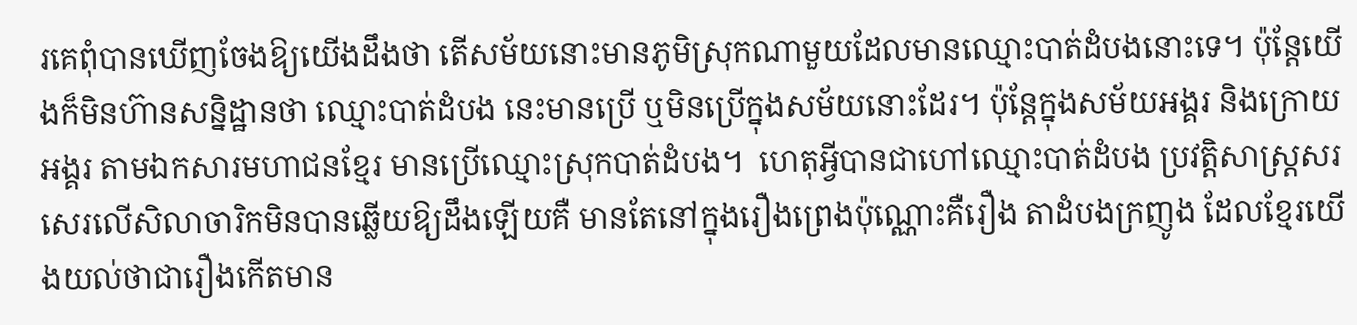រគេពុំបានឃើញចែងឱ្យយើងដឹងថា តើសម័យនោះមានភូមិស្រុកណាមួយដែលមានឈ្មោះបាត់ដំបងនោះទេ។ ប៉ុន្តែយើងក៏មិនហ៊ានសន្និដ្ឋានថា ឈ្មោះបាត់ដំបង នេះមានប្រើ ឬមិនប្រើក្នុងសម័យនោះដែរ។ ប៉ុន្តែក្នុងសម័យអង្គរ និងក្រោយអង្គរ តាមឯកសារមហាជនខ្មែរ មានប្រើឈ្មោះស្រុកបាត់ដំបង។  ហេតុអ្វីបានជាហៅឈ្មោះបាត់ដំបង ប្រវត្តិសាស្ត្រសរសេរលើសិលាចារិកមិនបានឆ្លើយឱ្យដឹងឡើយគឺ មានតែនៅក្នុងរឿងព្រេងប៉ុណ្ណោះគឺរឿង តាដំបងក្រញូង ដែលខ្មែរយើងយល់ថាជារឿងកើតមាន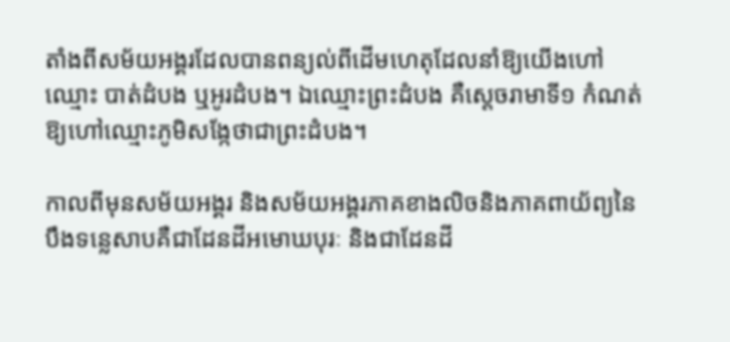តាំងពីសម័យអង្គរដែលបានពន្យល់ពីដើមហេតុដែលនាំឱ្យយើងហៅឈ្មោះ បាត់ដំបង ឬអូរដំបង។ ឯឈ្មោះព្រះដំបង គឺស្តេចរាមាទី១ កំណត់ឱ្យហៅឈ្មោះភូមិសង្កែថាជាព្រះដំបង។

កាលពីមុនសម័យអង្គរ និងសម័យអង្គរភាគខាងលិចនិងភាគពាយ័ព្យនៃបឹងទន្លេសាបគឺជាដែនដីអមោឃបុរៈ និងជាដែនដី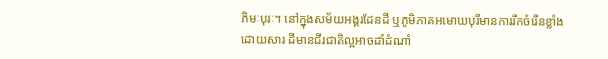ភិមៈបុរៈ។ នៅក្នុងសម័យអង្គរដែនដី ឬភូមិភាគអមោឃបុរីមានការរីកចំរើនខ្លាំងដោយសារ ដីមានជីរជាតិល្អអាចដាំដំណាំ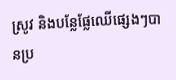ស្រូវ និងបន្លែផ្លែឈើផ្សេងៗបានប្រ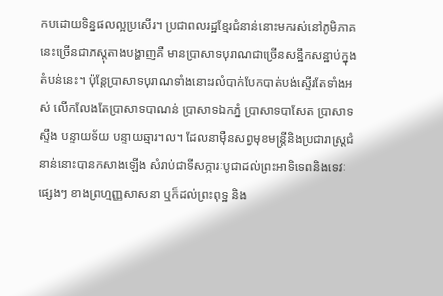កបដោយទិន្នផលល្អប្រសើរ។ ប្រជាពលរដ្ឋខ្មែរជំនាន់នោះមករស់នៅភូមិភាគនេះច្រើនជាភស្តុតាងបង្ហាញគឺ មានប្រាសាទបុរាណជាច្រើនសន្ឋឹកសន្ឋាប់ក្នុងតំបន់នេះ។ ប៉ុន្តែប្រាសាទបុរាណទាំងនោះរលំបាក់បែកបាត់បង់ស្ទើរតែទាំងអស់ លើកលែងតែប្រាសាទបាណន់ ប្រាសាទឯកភ្នំ ប្រាសាទបាសែត ប្រាសាទស្ទឹង បន្ទាយទ័យ បន្ទាយឆ្មារ។ល។ ដែលនាម៉ឺនសព្វមុខមន្ត្រីនិងប្រជារាស្ត្រជំនាន់នោះបានកសាងឡើង សំរាប់ជាទីសក្ការៈបូជាដល់ព្រះអាទិទេពនិងទេវៈផ្សេងៗ ខាងព្រហ្មញ្ញសាសនា ឬក៏ដល់ព្រះពុទ្ឋ និង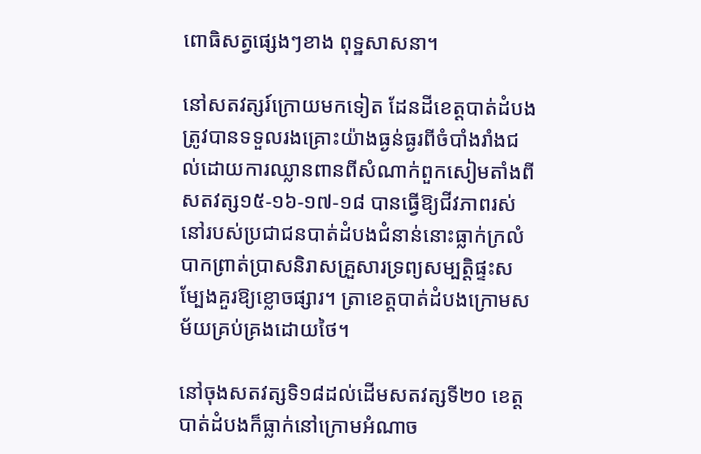ពោធិសត្វផ្សេងៗខាង ពុទ្ឋសាសនា។

នៅសតវត្សរ៍ក្រោយមកទៀត ដែនដីខេត្តបាត់ដំបង ត្រូវបានទទួលរងគ្រោះយ៉ាងធ្ងន់ធ្ងរពីចំបាំងរាំងជល់ដោយការឈ្លានពានពីសំណាក់ពួកសៀមតាំងពីសតវត្ស១៥-១៦-១៧-១៨ បានធ្វើឱ្យជីវភាពរស់នៅរបស់ប្រជាជនបាត់ដំបងជំនាន់នោះធ្លាក់ក្រលំបាកព្រាត់ប្រាសនិរាសគ្រួសារទ្រព្យសម្បត្តិផ្ទះសម្បែងគួរឱ្យខ្លោចផ្សារ។ ត្រាខេត្តបាត់ដំបងក្រោមសម័យគ្រប់គ្រងដោយថៃ។

នៅចុងសតវត្សទិ១៨ដល់ដើមសតវត្សទី២០ ខេត្តបាត់ដំបងក៏ធ្លាក់នៅក្រោមអំណាច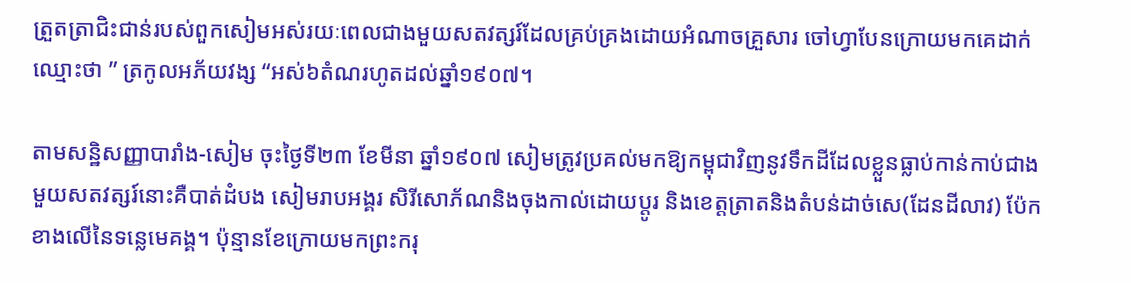ត្រួតត្រាជិះជាន់របស់ពួកសៀមអស់រយៈពេលជាងមួយសតវត្សរ៍ដែលគ្រប់គ្រងដោយអំណាចគ្រួសារ ចៅហ្វាបែនក្រោយមកគេដាក់ឈ្មោះថា ” ត្រកូលអភ័យវង្ស “អស់៦តំណរហូតដល់ឆ្នាំ១៩០៧។

តាមសន្ឋិសញ្ញាបារាំង-សៀម ចុះថ្ងៃទី២៣ ខែមីនា ឆ្នាំ១៩០៧ សៀមត្រូវប្រគល់មកឱ្យកម្ពុជាវិញនូវទឹកដីដែលខ្លួនធ្លាប់កាន់កាប់ជាងមួយសតវត្សរ៍នោះគឺបាត់ដំបង សៀមរាបអង្គរ សិរីសោភ័ណនិងចុងកាល់ដោយប្តូរ និងខេត្តត្រាតនិងតំបន់ដាច់សេ(ដែនដីលាវ) ប៉ែកខាងលើនៃទន្លេមេគង្គ។ ប៉ុន្មានខែក្រោយមកព្រះករុ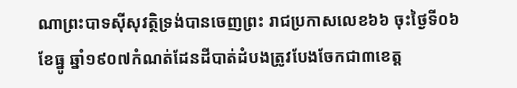ណាព្រះបាទស៊ីសុវត្ថិទ្រង់បានចេញព្រះ រាជប្រកាសលេខ៦៦ ចុះថ្ងៃទី០៦ ខែធ្នូ ឆ្នាំ១៩០៧កំណត់ដែនដីបាត់ដំបងត្រូវបែងចែកជា៣ខេត្ត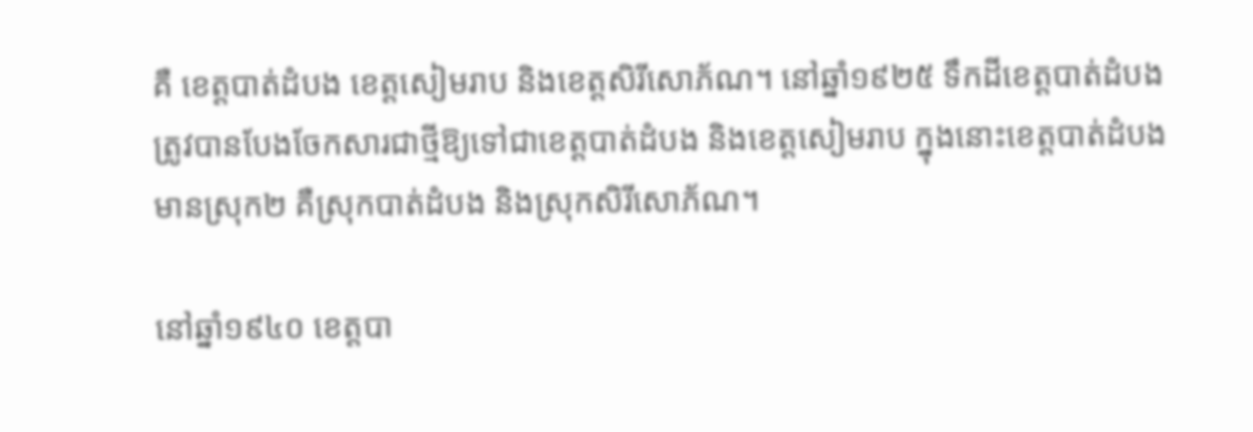គឺ ខេត្តបាត់ដំបង ខេត្តសៀមរាប និងខេត្តសិរីសោភ័ណ។ នៅឆ្នាំ១៩២៥ ទឹកដីខេត្តបាត់ដំបងត្រូវបានបែងចែកសារជាថ្មីឱ្យទៅជាខេត្តបាត់ដំបង និងខេត្តសៀមរាប ក្នុងនោះខេត្តបាត់ដំបងមានស្រុក២ គឺស្រុកបាត់ដំបង និងស្រុកសិរីសោភ័ណ។

នៅឆ្នាំ១៩៤០ ខេត្តបា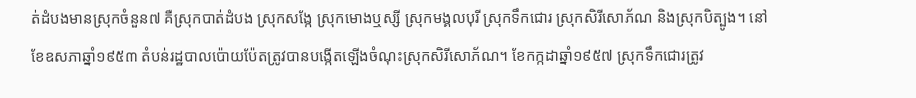ត់ដំបងមានស្រុកចំនួន៧ គឺស្រុកបាត់ដំបង ស្រុកសង្កែ ស្រុកមោងឬស្សី ស្រុកមង្គលបុរី ស្រុកទឹកជោរ ស្រុកសិរីសោភ័ណ និងស្រុកបិត្បូង។ នៅខែឧសភាឆ្នាំ១៩៥៣ តំបន់រដ្ឋបាលប៉ោយប៉ែតត្រូវបានបង្កើតឡើងចំណុះស្រុកសិរីសោភ័ណ។ ខែកក្កដាឆ្នាំ១៩៥៧ ស្រុកទឹកជោរត្រូវ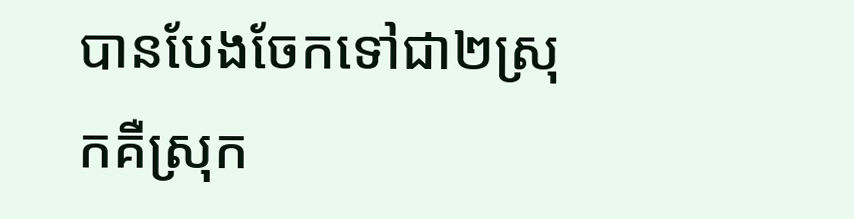បានបែងចែកទៅជា២ស្រុកគឺស្រុក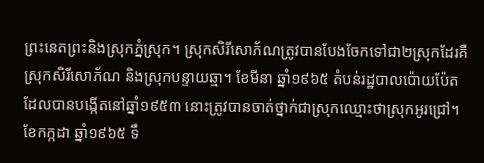ព្រះនេតព្រះនិងស្រុកភ្នំស្រុក។ ស្រុកសិរីសោភ័ណត្រូវបានបែងចែកទៅជា២ស្រុកដែរគឺស្រុកសិរីសោភ័ណ និងស្រុកបន្ទាយឆ្មា។ ខែមីនា ឆ្នាំ១៩៦៥ តំបន់រដ្ឋបាលប៉ោយប៉ែតដែលបានបង្កើតនៅឆ្នាំ១៩៥៣ នោះត្រូវបានចាត់ថ្នាក់ជាស្រុកឈ្មោះថាស្រុកអូរជ្រៅ។ ខែកក្កដា ឆ្នាំ១៩៦៥ ទឹ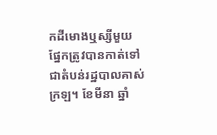កដីមោងឬស្សីមួយផ្នែកត្រូវបានកាត់ទៅជាតំបន់រដ្ឋបាលគាស់ក្រឡ។ ខែមីនា ឆ្នាំ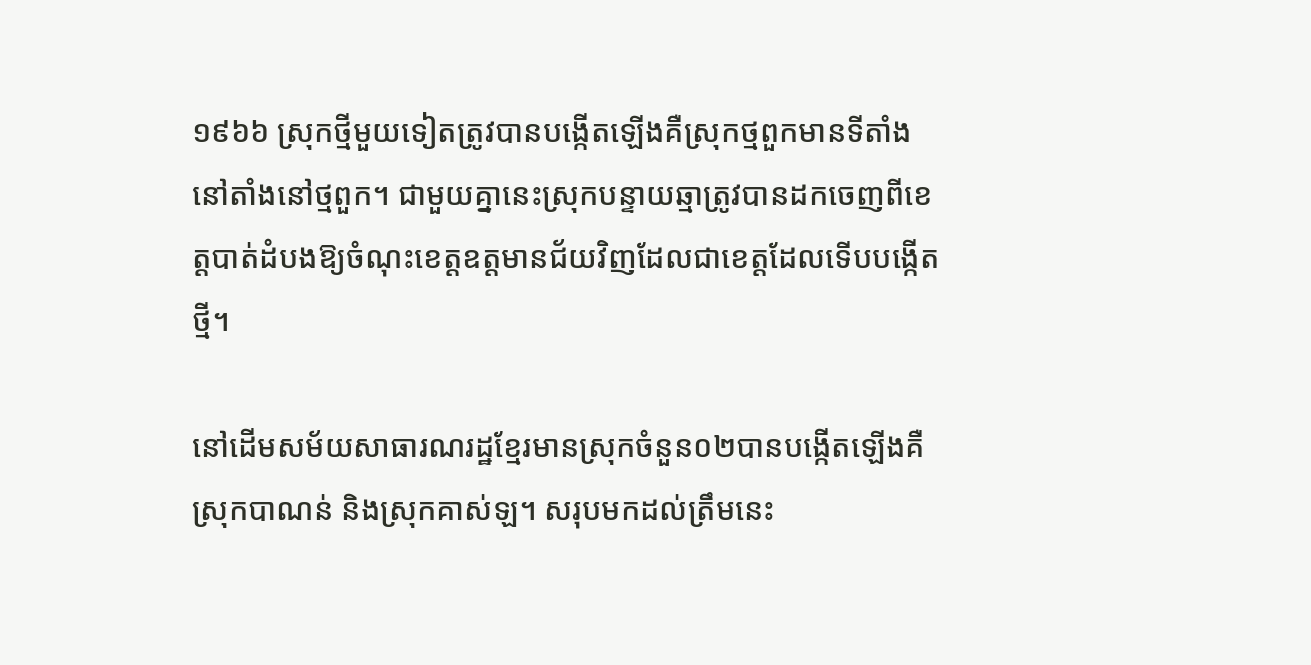១៩៦៦ ស្រុកថ្មីមួយទៀតត្រូវបានបង្កើតឡើងគឺស្រុកថ្មពួកមានទីតាំងនៅតាំងនៅថ្មពួក។ ជាមួយគ្នានេះស្រុកបន្ទាយឆ្មាត្រូវបានដកចេញពីខេត្តបាត់ដំបងឱ្យចំណុះខេត្តឧត្តមានជ័យវិញដែលជាខេត្តដែលទើបបង្កើតថ្មី។

នៅដើមសម័យសាធារណរដ្ឋខ្មែរមានស្រុកចំនួន០២បានបង្កើតឡើងគឺស្រុកបាណន់ និងស្រុកគាស់ឡ។ សរុបមកដល់ត្រឹមនេះ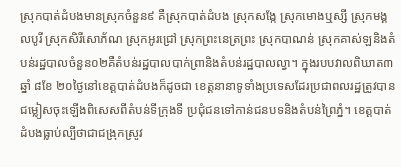ស្រុកបាត់ដំបងមានស្រុកចំនួន៩ គឺស្រុកបាត់ដំបង ស្រុកសង្កែ ស្រុកមោងឬស្សី ស្រុកមង្គលបូរី ស្រុកសិរីសោភ័ណ ស្រុកអូរជ្រៅ ស្រុកព្រះនេត្រព្រះ ស្រុកបាណន់ ស្រុកគាស់ឡនិងតំបន់រដ្ឋបាលចំនួន០២គឺតំបន់រដ្ឋបាលបាក់ព្រានិងតំបន់រដ្ឋបាលល្វា។ ក្នុងរបបវាលពិឃាត៣ឆ្នាំ ៨ខែ ២០ថ្ងៃនៅខេត្តបាត់ដំបងក៏ដូចជា ខេត្តនានាទូទាំងប្រទេសដែរប្រជាពលរដ្ឋត្រូវបានជម្លៀសចុះឡើងពិសេសពីតំបន់ទីក្រុងទី ប្រជុំជនទៅកាន់ជនបទនិងតំបន់ព្រៃភ្នំ។ ខេត្តបាត់ដំបងធ្លាប់ល្បីថាជាជង្រុកស្រូវ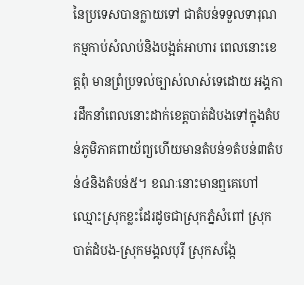នៃប្រទេសបានក្លាយទៅ ជាតំបន់ទទួលទារុណកម្មកាប់សំលាប់និងបង្អត់អាហារ ពេលនោះខេត្តពុំ មានព្រំប្រទល់ច្បាស់លាស់ទេដោយ អង្គការដឹកនាំពេលនោះដាក់ខេត្តបាត់ដំបងទៅក្នុងតំបន់ភូមិភាគពាយ័ព្យហើយមានតំបន់១តំបន់៣តំបន់៤និងតំបន់៥។ ខណៈនោះមានឮគេហៅឈ្មោះស្រុកខ្លះដែរដូចជាស្រុកភ្នំសំពៅ ស្រុកបាត់ដំបង-ស្រុកមង្គលបុរី ស្រុកសង្កែ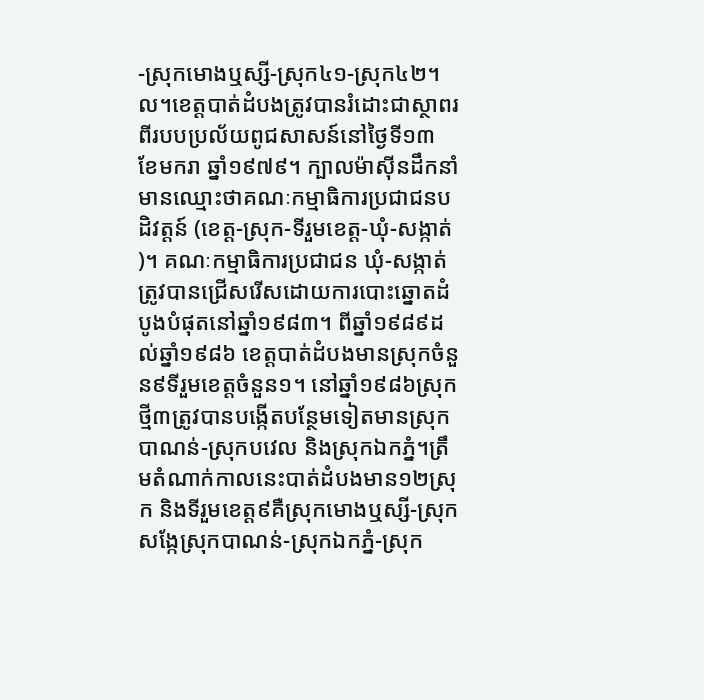-ស្រុកមោងឬស្សី-ស្រុក៤១-ស្រុក៤២។ល។ខេត្តបាត់ដំបងត្រូវបានរំដោះជាស្ថាពរពីរបបប្រល័យពូជសាសន៍នៅថ្ងៃទី១៣ ខែមករា ឆ្នាំ១៩៧៩។ ក្បាលម៉ាស៊ីនដឹកនាំមានឈ្មោះថាគណៈកម្មាធិការប្រជាជនបដិវត្តន៍ (ខេត្ត-ស្រុក-ទីរួមខេត្ត-ឃុំ-សង្កាត់)។ គណៈកម្មាធិការប្រជាជន ឃុំ-សង្កាត់ត្រូវបានជ្រើសរើសដោយការបោះឆ្នោតដំបូងបំផុតនៅឆ្នាំ១៩៨៣។ ពីឆ្នាំ១៩៨៩ដល់ឆ្នាំ១៩៨៦ ខេត្តបាត់ដំបងមានស្រុកចំនួន៩ទីរួមខេត្តចំនួន១។ នៅឆ្នាំ១៩៨៦ស្រុកថ្មី៣ត្រូវបានបង្កើតបន្ថែមទៀតមានស្រុកបាណន់-ស្រុកបវេល និងស្រុកឯកភ្នំ។ត្រឹមតំណាក់កាលនេះបាត់ដំបងមាន១២ស្រុក និងទីរួមខេត្ត៩គឺស្រុកមោងឬស្សី-ស្រុកសង្កែស្រុកបាណន់-ស្រុកឯកភ្នំ-ស្រុក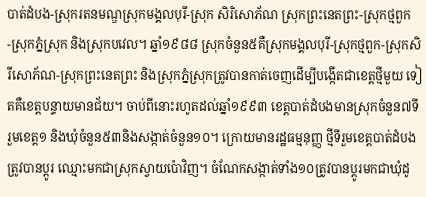បាត់ដំបង-ស្រុករតនមណ្ឌស្រុកមង្គលបុរី-ស្រុក សិរិសោភ័ណ ស្រុកព្រះនេតព្រះ-ស្រុកថ្មពួក-ស្រុកភ្នំស្រុក និងស្រុកបវេល។ ឆ្នាំ១៩៨៨ ស្រុកចំនួន៥គឺស្រុកមង្គលបុរី-ស្រុកថ្មពួក-ស្រុកសិរីសោភ័ណ-ស្រុកព្រះនេតព្រះ និងស្រុកភ្នំស្រុកត្រូវបានកាត់ចេញដើម្បីបង្កើតជាខេត្តថ្មីមួយ ទៀតគឺខេត្តបន្ទាយមានជ័យ។ ចាប់ពីនោះរហូតដល់ឆ្នាំ១៩៩៣ ខេត្តបាត់ដំបងមានស្រុកចំនួន៧ទីរួមខេត្ត១ និងឃុំចំនួន៥៣និងសង្កាត់ចំនួន១០។ ក្រោយមានរដ្ឋធម្មនុញ្ញ ថ្មីទីរួមខេត្តបាត់ដំបងត្រូវបានប្តូរ ឈ្មោះមកជាស្រុកស្វាយប៉ោវិញ។ ចំណែកសង្កាត់ទាំង១០ត្រូវបានប្តូរមកជាឃុំដូ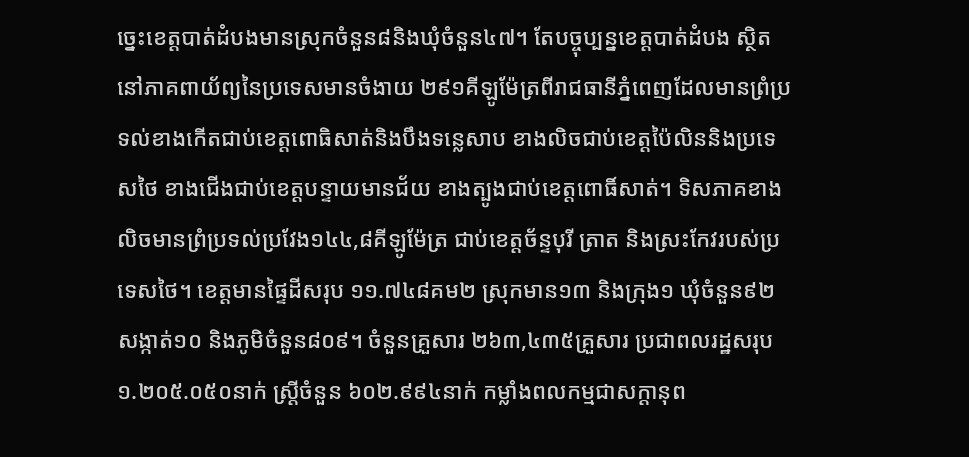ច្នេះខេត្តបាត់ដំបងមានស្រុកចំនួន៨និងឃុំចំនួន៤៧។ តែបច្ចុប្បន្នខេត្តបាត់ដំបង ស្ថិតនៅភាគពាយ័ព្យនៃប្រទេសមានចំងាយ ២៩១គីឡូម៉ែត្រពីរាជធានីភ្នំពេញដែលមានព្រំប្រទល់ខាងកើតជាប់ខេត្តពោធិសាត់និងបឹងទន្លេសាប ខាងលិចជាប់ខេត្តប៉ៃលិននិងប្រទេសថៃ ខាងជើងជាប់ខេត្តបន្ទាយមានជ័យ ខាងត្បូងជាប់ខេត្តពោធិ៍សាត់។ ទិសភាគខាងលិចមានព្រំប្រទល់ប្រវែង១៤៤,៨គីឡូម៉ែត្រ ជាប់ខេត្តច័ន្ទបុរី ត្រាត និងស្រះកែវរបស់ប្រទេសថៃ។ ខេត្តមានផ្ទៃដីសរុប ១១.៧៤៨គម២ ស្រុកមាន១៣ និងក្រុង១ ឃុំចំនួន៩២ សង្កាត់១០ និងភូមិចំនួន៨០៩។ ចំនួនគ្រួសារ ២៦៣,៤៣៥គ្រួសារ ប្រជាពលរដ្ឋសរុប ១.២០៥.០៥០នាក់ ស្រ្តីចំនួន ៦០២.៩៩៤នាក់ កម្លាំងពលកម្មជាសក្តានុព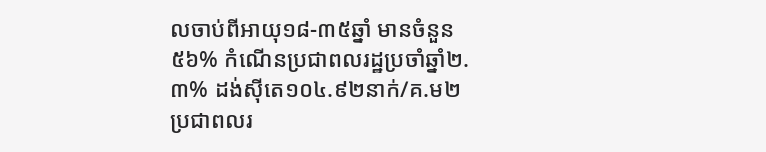លចាប់ពីអាយុ១៨-៣៥ឆ្នាំ មានចំនួន៥៦% កំណើនប្រជាពលរដ្ឋប្រចាំឆ្នាំ២.៣% ដង់ស៊ីតេ១០៤.៩២នាក់/គ.ម២ ប្រជាពលរ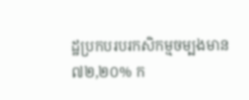ដ្ឋប្រកបរបរកសិកម្មចម្បងមាន៧២,២០% ក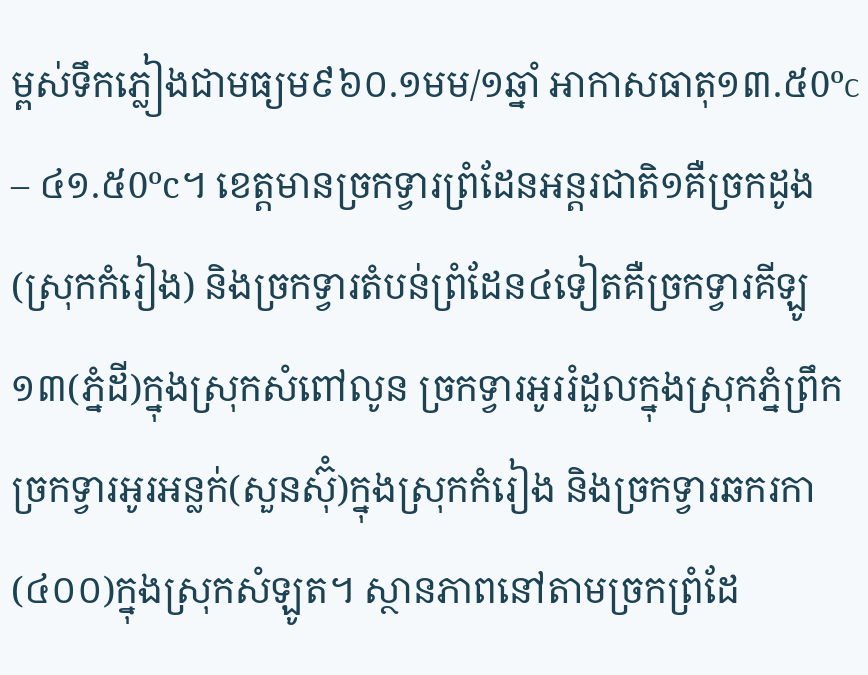ម្ពស់ទឹកភ្លៀងជាមធ្យម៩៦០.១មម/១ឆ្នាំ អាកាសធាតុ១៣.៥0ºc – ៤១.៥0ºc។ ខេត្តមានច្រកទ្វារព្រំដែនអន្តរជាតិ១គឺច្រកដូង(ស្រុកកំរៀង) និងច្រកទ្វារតំបន់ព្រំដែន៤ទៀតគឺច្រកទ្វារគីឡូ១៣(ភ្នំដី)ក្នុងស្រុកសំពៅលូន ច្រកទ្វារអូររំដួលក្នុងស្រុកភ្នំព្រឹក ច្រកទ្វារអូរអន្លក់(សួនស៊ុំ)ក្នុងស្រុកកំរៀង និងច្រកទ្វារឆករកា(៤០០)ក្នុងស្រុកសំឡូត។ ស្ថានភាពនៅតាមច្រកព្រំដែ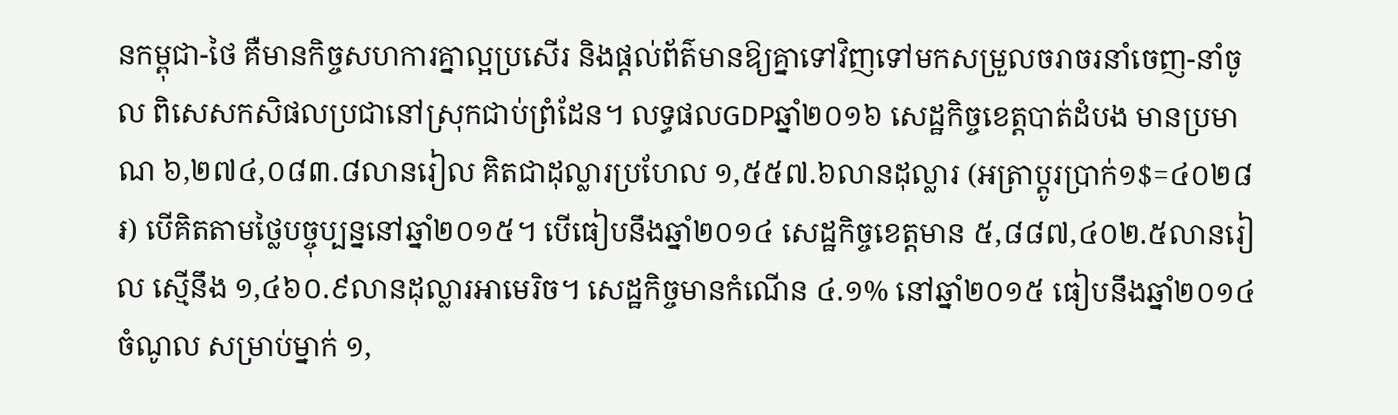នកម្ពុជា-ថៃ គឺមានកិច្ចសហការគ្នាល្អប្រសើរ និងផ្តល់ព័ត៌មានឱ្យគ្នាទៅវិញទៅមកសម្រួលចរាចរនាំចេញ-នាំចូល ពិសេសកសិផលប្រជានៅស្រុកជាប់ព្រំដែន។ លទ្ធផលGDPឆ្នាំ២០១៦ សេដ្ឋកិច្ចខេត្តបាត់ដំបង មានប្រមាណ ៦,២៧៤,០៨៣.៨លានរៀល គិតជាដុល្លារប្រហែល ១,៥៥៧.៦លានដុល្លារ (អត្រាប្តូរប្រាក់១$=៤០២៨៛) បើគិតតាមថ្លៃបច្ចុប្បន្ននៅឆ្នាំ២០១៥។ បើធៀបនឹងឆ្នាំ២០១៤ សេដ្ឋកិច្ចខេត្តមាន ៥,៨៨៧,៤០២.៥លានរៀល ស្មើនឹង ១,៤៦០.៩លានដុល្លារអាមេរិច។ សេដ្ឋកិច្ចមានកំណើន ៤.១% នៅឆ្នាំ២០១៥ ធៀបនឹងឆ្នាំ២០១៤ ចំណូល សម្រាប់ម្នាក់ ១,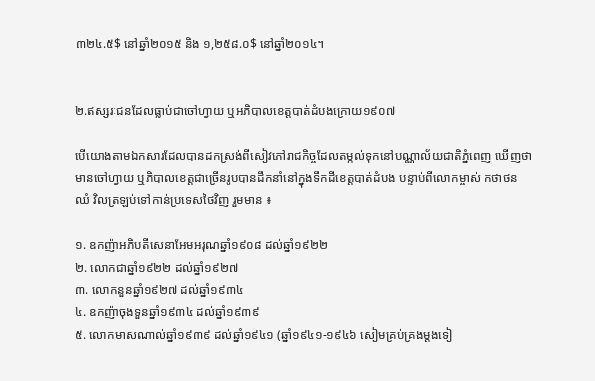៣២៤.៥$ នៅឆ្នាំ២០១៥ និង ១,២៥៨.០$ នៅឆ្នាំ២០១៤។


២.ឥស្សរៈជនដែលធ្លាប់ជាចៅហ្វាយ ឬអភិបាលខេត្តបាត់ដំបងក្រោយ១៩០៧

បើយោងតាមឯកសារដែលបានដកស្រង់ពីសៀវភៅរាជកិច្ចដែលតម្កល់ទុកនៅបណ្ណាល័យជាតិភ្នំពេញ ឃើញថាមានចៅហ្វាយ ឬភិបាលខេត្តជាច្រើនរូបបានដឹកនាំនៅក្នុងទឹកដីខេត្តបាត់ដំបង បន្ទាប់ពីលោកម្ចាស់ កថាថន ឈំ វិលត្រឡប់ទៅកាន់ប្រទេសថៃវិញ រួមមាន ៖

១. ឧកញ៉ាអភិបតីសេនាអែមអរុណឆ្នាំ១៩០៨ ដល់ឆ្នាំ១៩២២
២. លោកជាឆ្នាំ១៩២២ ដល់ឆ្នាំ១៩២៧
៣. លោកនួនឆ្នាំ១៩២៧ ដល់ឆ្នាំ១៩៣៤
៤. ឧកញ៉ាចុងទួនឆ្នាំ១៩៣៤ ដល់ឆ្នាំ១៩៣៩
៥. លោកមាសណាល់ឆ្នាំ១៩៣៩ ដល់ឆ្នាំ១៩៤១ (ឆ្នាំ១៩៤១-១៩៤៦ សៀមគ្រប់គ្រងម្តងទៀ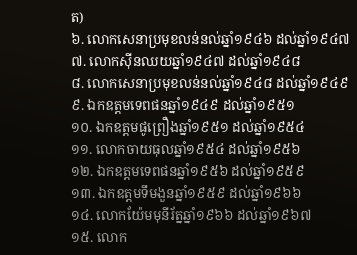ត)
៦. លោកសេនាប្រមុខលន់នល់ឆ្នាំ១៩៤៦ ដល់ឆ្នាំ១៩៤៧
៧. លោកស៊ីនឈយឆ្នាំ១៩៤៧ ដល់ឆ្នាំ១៩៤៨
៨. លោកសេនាប្រមុខលន់នល់ឆ្នាំ១៩៤៨ ដល់ឆ្នាំ១៩៤៩
៩. ឯកឧត្តមទេពផនឆ្នាំ១៩៤៩ ដល់ឆ្នាំ១៩៥១
១០. ឯកឧត្តមផូព្រឿងឆ្នាំ១៩៥១ ដល់ឆ្នាំ១៩៥៤
១១. លោកចាយធុលឆ្នាំ១៩៥៤ ដល់ឆ្នាំ១៩៥៦
១២. ឯកឧត្តមទេពផនឆ្នាំ១៩៥៦ ដល់ឆ្នាំ១៩៥៩
១៣. ឯកឧត្តមទឹមងួនឆ្នាំ១៩៥៩ ដល់ឆ្នាំ១៩៦៦
១៤. លោកយ៉ែមមុនីរ័ត្នឆ្នាំ១៩៦៦ ដល់ឆ្នាំ១៩៦៧
១៥. លោក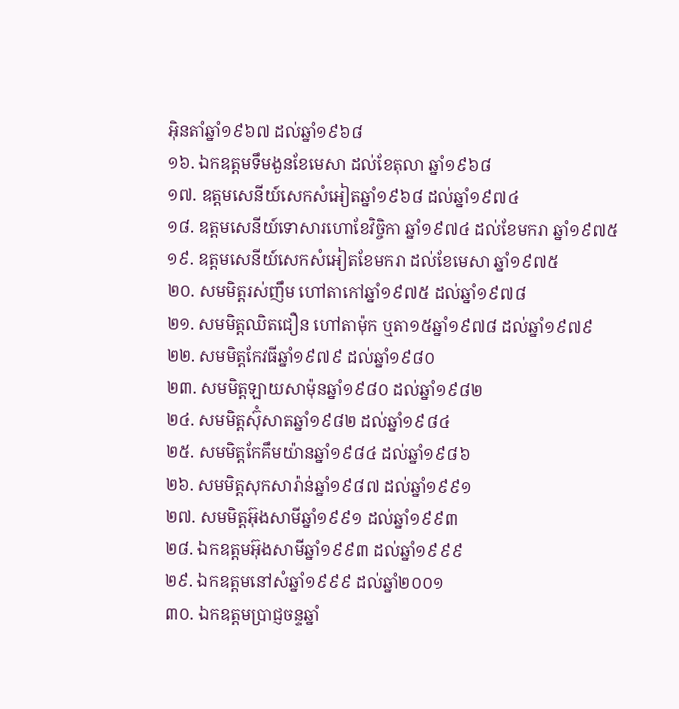អ៊ិនតាំឆ្នាំ១៩៦៧ ដល់ឆ្នាំ១៩៦៨
១៦. ឯកឧត្តមទឹមងួនខែមេសា ដល់ខែតុលា ឆ្នាំ១៩៦៨
១៧. ឧត្តមសេនីយ៍សេកសំអៀតឆ្នាំ១៩៦៨ ដល់ឆ្នាំ១៩៧៤
១៨. ឧត្តមសេនីយ៍ទោសារហោខែវិច្ចិកា ឆ្នាំ១៩៧៤ ដល់ខែមករា ឆ្នាំ១៩៧៥
១៩. ឧត្តមសេនីយ៍សេកសំអៀតខែមករា ដល់ខែមេសា ឆ្នាំ១៩៧៥
២០. សមមិត្តរស់ញឹម ហៅតាកៅឆ្នាំ១៩៧៥ ដល់ឆ្នាំ១៩៧៨
២១. សមមិត្តឈិតជឿន ហៅតាម៉ុក ឬតា១៥ឆ្នាំ១៩៧៨ ដល់ឆ្នាំ១៩៧៩
២២. សមមិត្តកែវធីឆ្នាំ១៩៧៩ ដល់ឆ្នាំ១៩៨០
២៣. សមមិត្តឡាយសាម៉ុនឆ្នាំ១៩៨០ ដល់ឆ្នាំ១៩៨២
២៤. សមមិត្តស៊ុំសាតឆ្នាំ១៩៨២ ដល់ឆ្នាំ១៩៨៤
២៥. សមមិត្តកែគឹមយ៉ានឆ្នាំ១៩៨៤ ដល់ឆ្នាំ១៩៨៦
២៦. សមមិត្តសុកសារ៉ាន់ឆ្នាំ១៩៨៧ ដល់ឆ្នាំ១៩៩១
២៧. សមមិត្តអ៊ុងសាមីឆ្នាំ១៩៩១ ដល់ឆ្នាំ១៩៩៣
២៨. ឯកឧត្តមអ៊ុងសាមីឆ្នាំ១៩៩៣ ដល់ឆ្នាំ១៩៩៩
២៩. ឯកឧត្តមនៅសំឆ្នាំ១៩៩៩ ដល់ឆ្នាំ២០០១
៣០. ឯកឧត្តមប្រាជ្ញចន្ទឆ្នាំ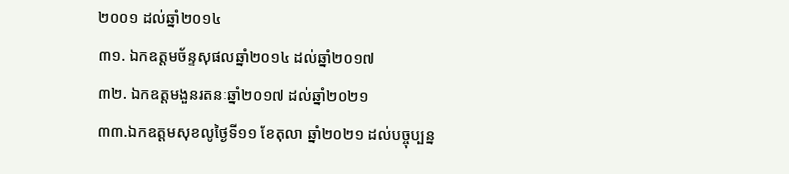២០០១ ដល់ឆ្នាំ២០១៤
៣១. ឯកឧត្តមច័ន្ទសុផលឆ្នាំ២០១៤ ដល់ឆ្នាំ២០១៧
៣២. ឯកឧត្តមងួនរតនៈឆ្នាំ២០១៧ ដល់ឆ្នាំ២០២១
៣៣.ឯកឧត្តមសុខលូថ្ងៃទី១១ ខែតុលា ឆ្នាំ២០២១ ដល់បច្ចុប្បន្ន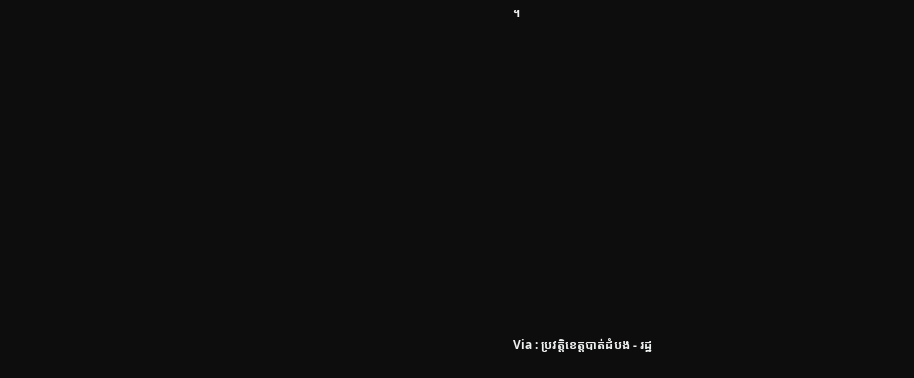។















Via : ប្រវត្តិខេត្តបាត់ដំបង - រដ្ឋ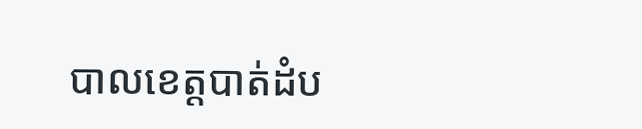បាលខេត្តបាត់ដំប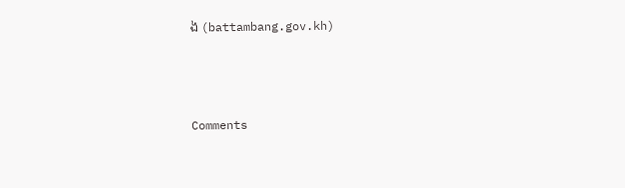ង (battambang.gov.kh)



Comments